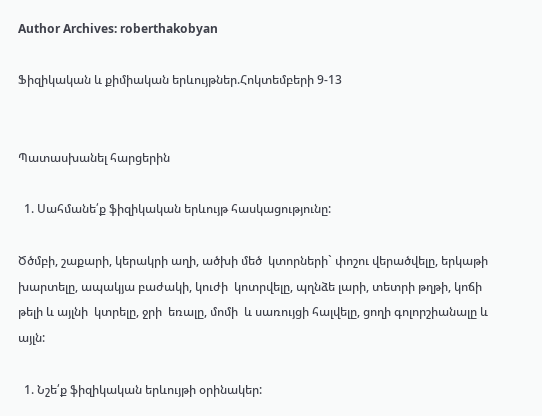Author Archives: roberthakobyan

Ֆիզիկական և քիմիական երևույթներ.Հոկտեմբերի 9-13


Պատասխանել հարցերին

  1. Սահմանե՛ք ֆիզիկական երևույթ հասկացությունը:

Ծծմբի, շաքարի, կերակրի աղի, ածխի մեծ  կտորների` փոշու վերածվելը, երկաթի խարտելը, ապակյա բաժակի, կուժի  կոտրվելը, պղնձե լարի, տետրի թղթի, կոճի թելի և այլնի  կտրելը, ջրի  եռալը, մոմի  և սառույցի հալվելը, ցողի գոլորշիանալը և այլն:

  1. Նշե՛ք ֆիզիկական երևույթի օրինակեր: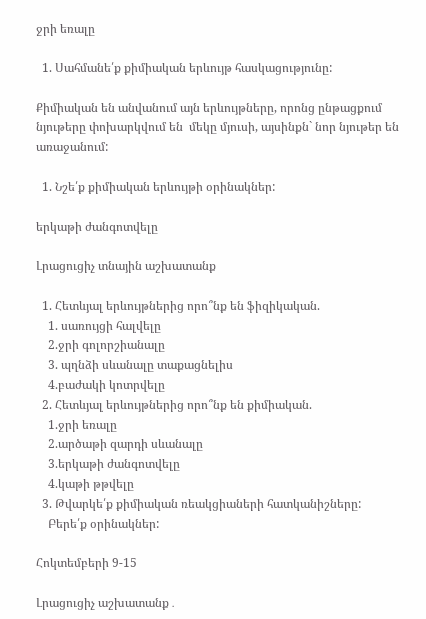ջրի եռալը

  1. Սահմանե՛ք քիմիական երևույթ հասկացությունը:

Քիմիական են անվանում այն երևույթները, որոնց ընթացքում  նյութերը փոխարկվում են  մեկը մյուսի, այսինքն` նոր նյութեր են առաջանում:

  1. Նշե՛ք քիմիական երևույթի օրինակներ:

երկաթի ժանգոտվելը

Լրացուցիչ տնային աշխատանք

  1. Հետևյալ երևույթներից որո՞նք են ֆիզիկական.
    1. սառույցի հալվելը
    2.ջրի գոլորշիանալը
    3. պղնձի սևանալը տաքացնելիս
    4.բաժակի կոտրվելը
  2. Հետևյալ երևույթներից որո՞նք են քիմիական.
    1.ջրի եռալը
    2.արծաթի զարդի սևանալը
    3.երկաթի ժանգոտվելը
    4.կաթի թթվելը
  3. Թվարկե՛ք քիմիական ռեակցիաների հատկանիշները:
    Բերե՛ք օրինակներ:

Հոկտեմբերի 9-15

Լրացուցիչ աշխատանք․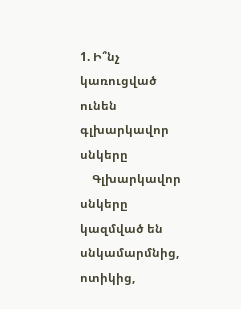1. Ի՞նչ կառուցված ունեն  գլխարկավոր սնկերը
    Գլխարկավոր սնկերը կազմված են սնկամարմնից, ոտիկից,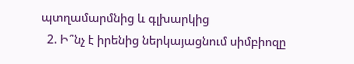պտղամարմնից և գլխարկից
  2. Ի՞նչ է իրենից ներկայացնում սիմբիոզը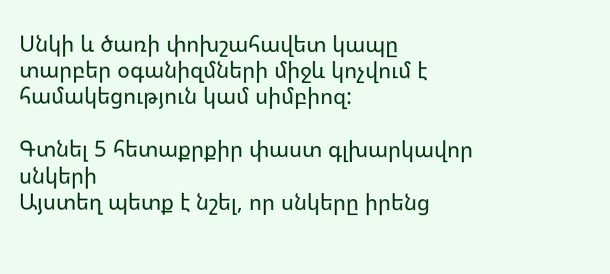Սնկի և ծառի փոխշահավետ կապը տարբեր օգանիզմների միջև կոչվում է համակեցություն կամ սիմբիոզ:

Գտնել 5 հետաքրքիր փաստ գլխարկավոր սնկերի
Այստեղ պետք է նշել, որ սնկերը իրենց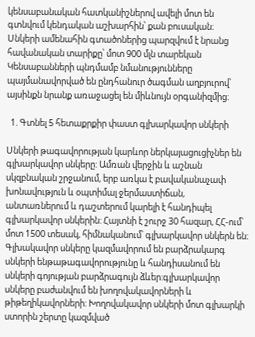կենսաբանական հատկանիշներով ավելի մոտ են գտնվում կենդական աշխարհին՝ քան բուսական։
Սնկերի ամենահին գտածոներից պարզվում է նրանց հավանական տարիքը՝ մոտ 900 մլն տարեկան
Կենսաբանների պնդմամբ նմանությունները պայմանավորված են ընդհանուր ծագման աղբյուրով՝ այսինքն նրանք առաջացել են միևնույն օրգանիզմից։

  1. Գտնել 5 հետաքրքիր փաստ գլխարկավոր սնկերի

Սնկերի թագավորության կարևոր ներկայացուցիչներ են գլխարկավոր սնկերը: Ամռան վերջին և աշնան սկզբնական շրջանում, երբ առկա է բավականաչափ խոնավություն և օպտիմալ ջերմաստիճան, անտառներում և դաշտերում կարելի է հանդիպել գլխարկավոր սնկերին: Հայտնի է շուրջ 30 հազար, ՀՀ-ում՝ մոտ 1500 տեսակ, հիմնականում՝ գլխարկավոր սնկերն են։ Գլխակավոր սնկերը կազմավորում են բարձրակարգ սնկերի ենթաթագավորությունը և հանդիսանում են սնկերի գոյության բարձրագույն ձևեր:գլխարկավոր սնկերը բաժանվում են խողովակավորների և թիթեղիկավորների: Խողովակավոր սնկերի մոտ գլխարկի ստորին շերտը կազմված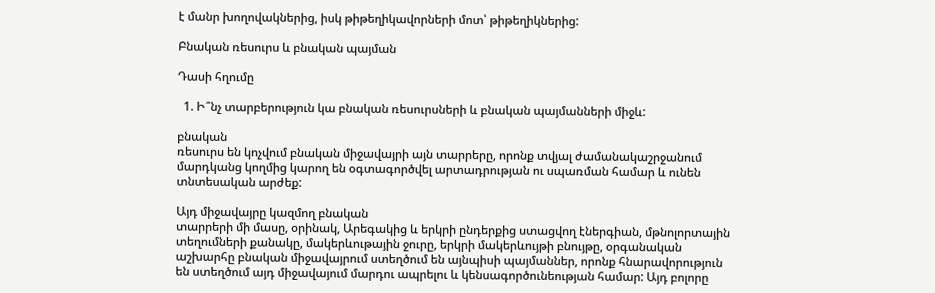է մանր խողովակներից, իսկ թիթեղիկավորների մոտ՝ թիթեղիկներից:

Բնական ռեսուրս և բնական պայման

Դասի հղումը

  1. Ի՞նչ տարբերություն կա բնական ռեսուրսների և բնական պայմանների միջև:

բնական
ռեսուրս են կոչվում բնական միջավայրի այն տարրերը, որոնք տվյալ ժամանակաշրջանում
մարդկանց կողմից կարող են օգտագործվել արտադրության ու սպառման համար և ունեն
տնտեսական արժեք:

Այդ միջավայրը կազմող բնական
տարրերի մի մասը, օրինակ, Արեգակից և երկրի ընդերքից ստացվող էներգիան, մթնոլորտային
տեղումների քանակը, մակերևութային ջուրը, երկրի մակերևույթի բնույթը, օրգանական
աշխարհը բնական միջավայրում ստեղծում են այնպիսի պայմաններ, որոնք հնարավորություն
են ստեղծում այդ միջավայում մարդու ապրելու և կենսագործունեության համար: Այդ բոլորը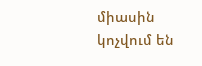միասին կոչվում են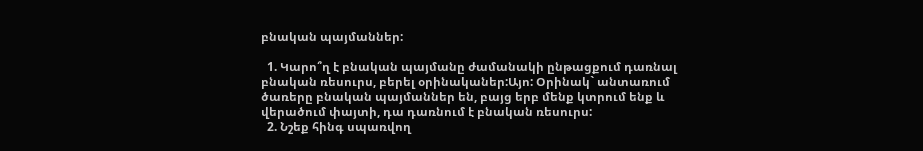բնական պայմաններ:

  1. Կարո՞ղ է բնական պայմանը ժամանակի ընթացքում դառնալ բնական ռեսուրս, բերել օրինականեր:Այո: Օրինակ` անտառում ծառերը բնական պայմաններ են, բայց երբ մենք կտրում ենք և վերածում փայտի, դա դառնում է բնական ռեսուրս:
  2. Նշեք հինգ սպառվող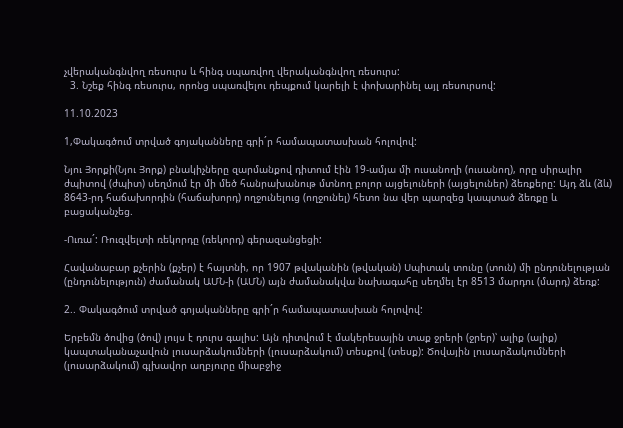չվերականգնվող ռեսուրս և հինգ սպառվող վերականգնվող ռեսուրս:
  3. Նշեք հինգ ռեսուրս, որոնց սպառվելու դեպքում կարելի է փոխարինել այլ ռեսուրսով:

11.10.2023

1,Փակագծում տրված գոյականները գրի´ր համապատասխան հոլովով:

Նյու Յորքի(Նյու Յորք) բնակիչները զարմանքով դիտում էին 19-ամյա մի ուսանողի (ուսանող), որը սիրալիր ժպիտով (ժպիտ) սեղմում էր մի մեծ հանրախանութ մտնող բոլոր այցելուների (այցելուներ) ձեռքերը: Այդ ձև (ձև) 8643-րդ հաճախորդին (հաճախորդ) ողջունելուց (ողջունել) հետո նա վեր պարզեց կապտած ձեռքը և բացականչեց.

-Ուռա´: Ռուզվելտի ռեկորդը (ռեկորդ) գերազանցեցի:

Հավանաբար քչերին (քչեր) է հայտնի, որ 1907 թվականին (թվական) Սպիտակ տունը (տուն) մի ընդունելության (ընդունելություն) ժամանակ ԱՄՆ-ի (ԱՄՆ) այն ժամանակվա նախագահը սեղմել էր 8513 մարդու (մարդ) ձեռք:

2.. Փակագծում տրված գոյականները գրի´ր համապատասխան հոլովով:

Երբեմն ծովից (ծով) լույս է դուրս գալիս: Այն դիտվում է մակերեսային տաք ջրերի (ջրեր)՝ ալիք (ալիք) կապտականաչավուն լուսարձակումների (լուսարձակում) տեսքով (տեսք): Ծովային լուսարձակումների (լուսարձակում) գլխավոր աղբյուրը միաբջիջ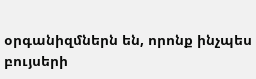օրգանիզմներն են, որոնք ինչպես բույսերի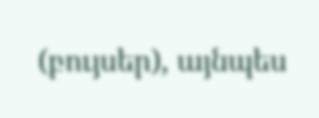(բույսեր), այնպես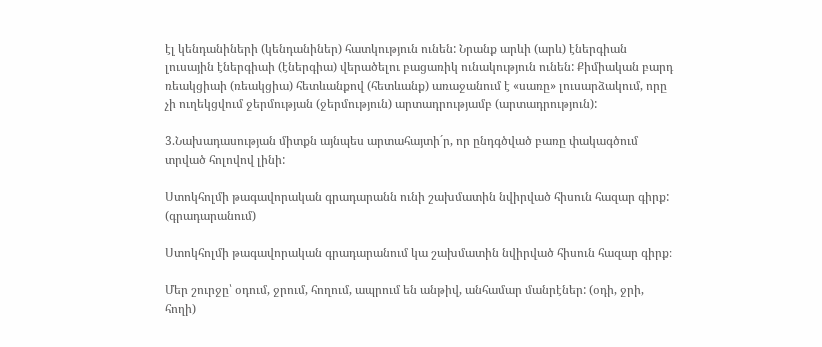էլ կենդանիների (կենդանիներ) հատկություն ունեն: Նրանք արևի (արև) էներգիան լուսային էներգիաի (էներգիա) վերածելու բացառիկ ունակություն ունեն: Քիմիական բարդ ռեակցիաի (ռեակցիա) հետևանքով (հետևանք) առաջանում է «սառը» լուսարձակում, որը չի ուղեկցվում ջերմության (ջերմություն) արտադրությամբ (արտադրություն):

3.Նախադասության միտքն այնպես արտահայտի´ր, որ ընդգծված բառը փակագծում տրված հոլովով լինի:

Ստոկհոլմի թագավորական գրադարանն ունի շախմատին նվիրված հիսուն հազար գիրք: (գրադարանում)

Ստոկհոլմի թագավորական գրադարանում կա շախմատին նվիրված հիսուն հազար գիրք։

Մեր շուրջը՝ օդում, ջրում, հողում, ապրում են անթիվ, անհամար մանրէներ: (օդի, ջրի, հողի)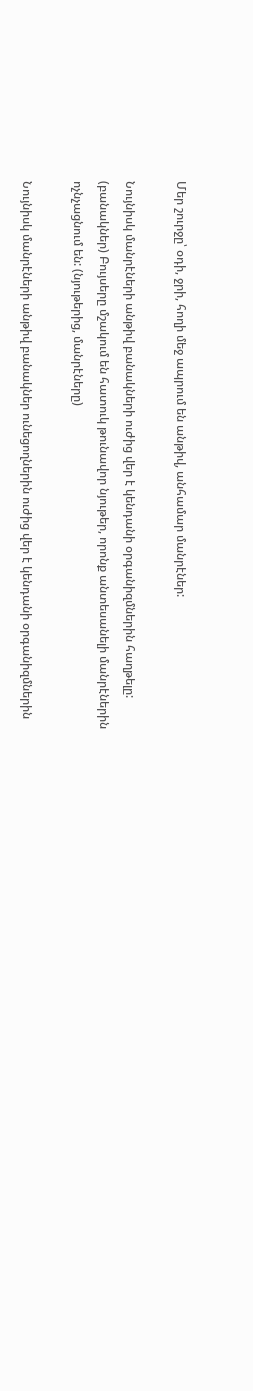Մեր շուրջը՝ օդի, ջրի, հողի մեջ ապրում են անթիվ, անհամար մանրէներ:

Նույնիսկ մանրէների անթիվ բանակների ուժից վեր է կենդանի օրգանիզմներին հաղթելը: (բանակներ) Բույսերը մշակում են հատուկ թունավոր նյութեր, որոնք անտեսանելի մանրէներին ոչնչացնում են: (նյութերից, մանրէները)

Նույնիսկ մանրէների անթիվ բանակներ ունեցողներին ուժից վեր է կենդանի օրգանիզմներին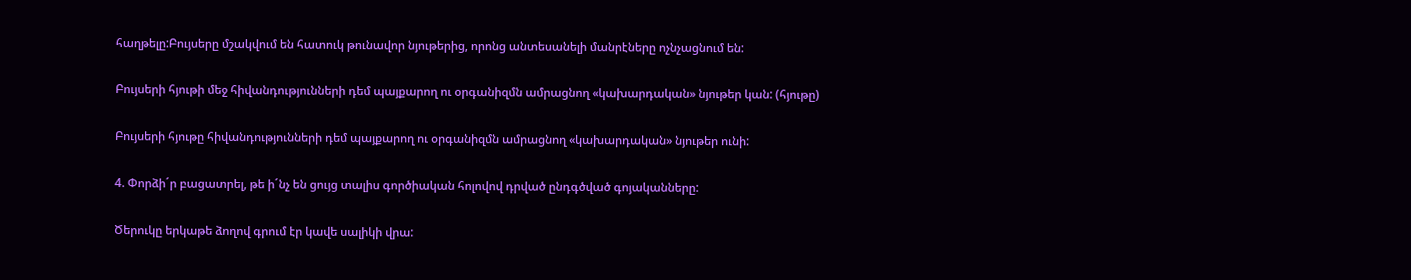հաղթելը:Բույսերը մշակվում են հատուկ թունավոր նյութերից, որոնց անտեսանելի մանրէները ոչնչացնում են:

Բույսերի հյութի մեջ հիվանդությունների դեմ պայքարող ու օրգանիզմն ամրացնող «կախարդական» նյութեր կան: (հյութը)

Բույսերի հյութը հիվանդությունների դեմ պայքարող ու օրգանիզմն ամրացնող «կախարդական» նյութեր ունի:

4. Փորձի´ր բացատրել, թե ի´նչ են ցույց տալիս գործիական հոլովով դրված ընդգծված գոյականները:

Ծերուկը երկաթե ձողով գրում էր կավե սալիկի վրա: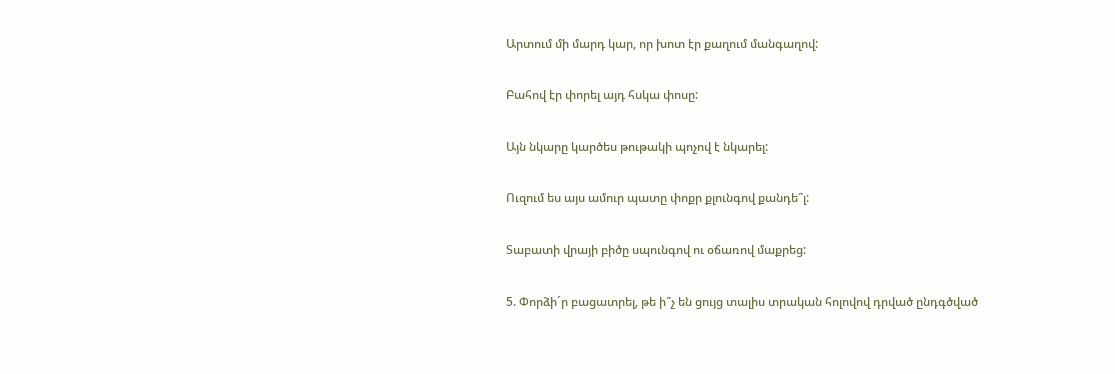Արտում մի մարդ կար, որ խոտ էր քաղում մանգաղով:

Բահով էր փորել այդ հսկա փոսը:

Այն նկարը կարծես թութակի պոչով է նկարել:

Ուզում ես այս ամուր պատը փոքր քլունգով քանդե՞լ:

Տաբատի վրայի բիծը սպունգով ու օճառով մաքրեց:

5. Փորձի´ր բացատրել, թե ի՞չ են ցույց տալիս տրական հոլովով դրված ընդգծված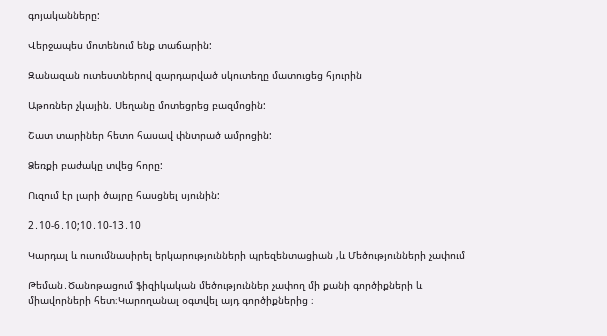գոյականները:

Վերջապես մոտենում ենք տաճարին:

Զանազան ուտեստներով զարդարված սկուտեղը մատուցեց հյուրին

Աթոռներ չկային. Սեղանը մոտեցրեց բազմոցին:

Շատ տարիներ հետո հասավ փնտրած ամրոցին:

Ձեռքի բաժակը տվեց հորը:

Ուզում էր լարի ծայրը հասցնել սյունին:

2․10-6․10;10․10-13․10

Կարդալ և ուսումնասիրել երկարությունների պրեզենտացիան ,և Մեծությունների չափում

Թեման․Ծանոթացում ֆիզիկական մեծություններ չափող մի քանի գործիքների և միավորների հետ։Կարողանալ օգտվել այդ գործիքներից ։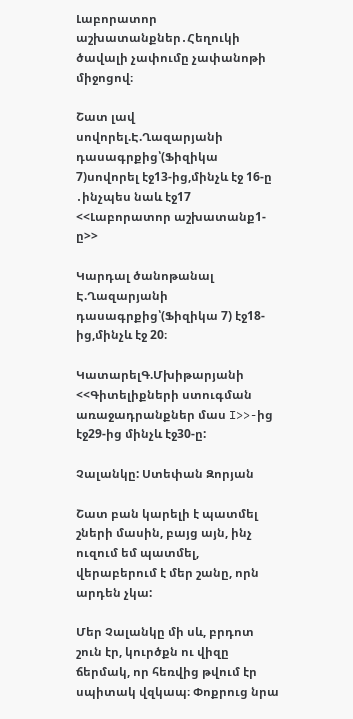Լաբորատոր աշխատանքներ․Հեղուկի ծավալի չափումը չափանոթի միջոցով։

Շատ լավ  սովորել.Է.Ղազարյանի դասագրքից՝(Ֆիզիկա 7)սովորել էջ13-ից,մինչև էջ 16-ը ․ինչպես նաև էջ17 <<Լաբորատոր աշխատանք1-ը>>

Կարդալ ծանոթանալ Է.Ղազարյանի դասագրքից՝(Ֆիզիկա 7) էջ18-ից,մինչև էջ 20։

ԿատարելԳ.Մխիթարյանի <<Գիտելիքների ստուգման առաջադրանքներ մաս I>>-ից էջ29-ից մինչև էջ30-ը:

Չալանկը: Ստեփան Զորյան

Շատ բան կարելի է պատմել շների մասին, բայց այն, ինչ ուզում եմ պատմել, վերաբերում է մեր շանը, որն արդեն չկա:

Մեր Չալանկը մի սև, բրդոտ շուն էր, կուրծքն ու վիզը ճերմակ, որ հեռվից թվում էր սպիտակ վզկապ։ Փոքրուց նրա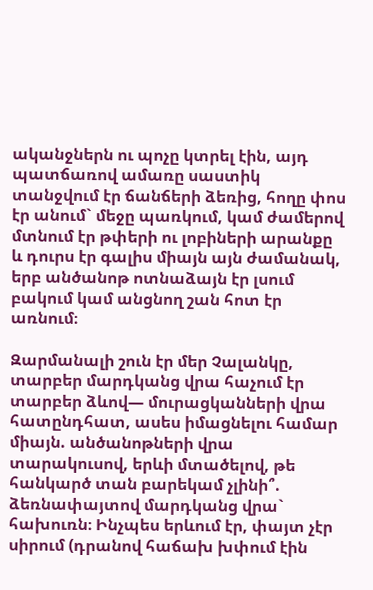ականջներն ու պոչը կտրել էին, այդ պատճառով ամառը սաստիկ տանջվում էր ճանճերի ձեռից, հողը փոս էր անում` մեջը պառկում, կամ ժամերով մտնում էր թփերի ու լոբիների արանքը և դուրս էր գալիս միայն այն ժամանակ, երբ անծանոթ ոտնաձայն էր լսում բակում կամ անցնող շան հոտ էր առնում։

Զարմանալի շուն էր մեր Չալանկը, տարբեր մարդկանց վրա հաչում էր տարբեր ձևով— մուրացկանների վրա հատընդհատ, ասես իմացնելու համար միայն. անծանոթների վրա տարակուսով, երևի մտածելով, թե հանկարծ տան բարեկամ չլինի՞. ձեռնափայտով մարդկանց վրա` հախուռն։ Ինչպես երևում էր, փայտ չէր սիրում (դրանով հաճախ խփում էին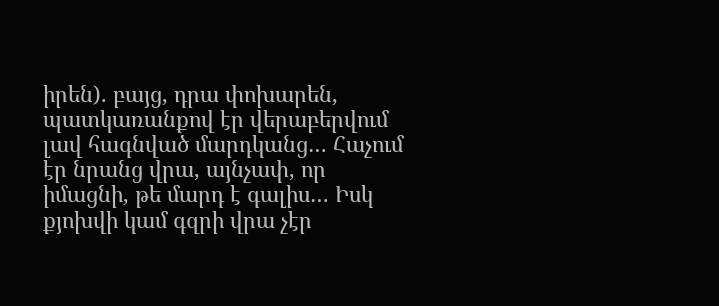իրեն). բայց, դրա փոխարեն, պատկառանքով էր վերաբերվում լավ հագնված մարդկանց… Հաչում էր նրանց վրա, այնչափ, որ իմացնի, թե մարդ է գալիս… Իսկ քյոխվի կամ գզրի վրա չէր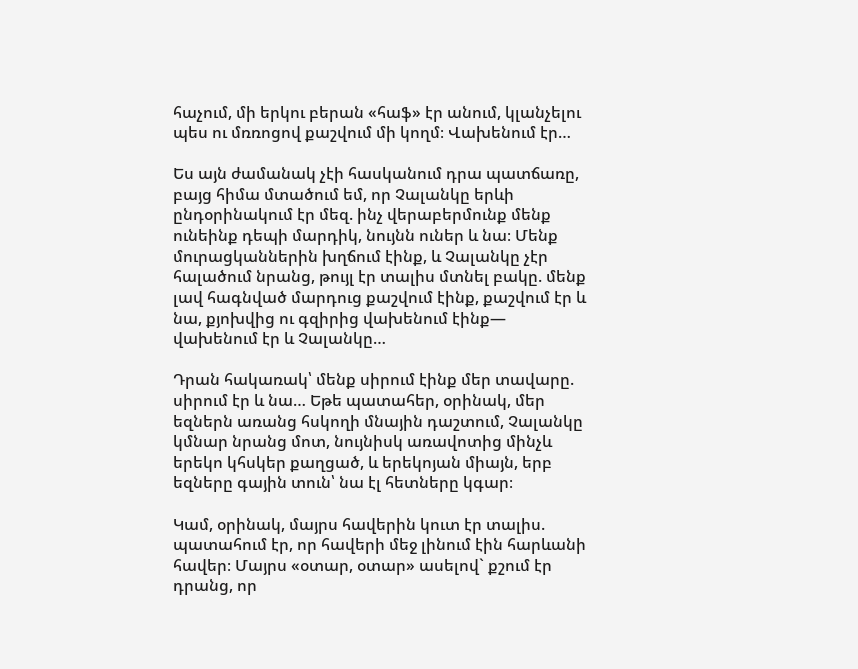հաչում, մի երկու բերան «հաֆ» էր անում, կլանչելու պես ու մռռոցով քաշվում մի կողմ։ Վախենում էր…

Ես այն ժամանակ չէի հասկանում դրա պատճառը, բայց հիմա մտածում եմ, որ Չալանկը երևի ընդօրինակում էր մեզ. ինչ վերաբերմունք մենք ունեինք դեպի մարդիկ, նույնն ուներ և նա։ Մենք մուրացկաններին խղճում էինք, և Չալանկը չէր հալածում նրանց, թույլ էր տալիս մտնել բակը. մենք լավ հագնված մարդուց քաշվում էինք, քաշվում էր և նա, քյոխվից ու գզիրից վախենում էինք— վախենում էր և Չալանկը…

Դրան հակառակ՝ մենք սիրում էինք մեր տավարը. սիրում էր և նա… Եթե պատահեր, օրինակ, մեր եզներն առանց հսկողի մնային դաշտում, Չալանկը կմնար նրանց մոտ, նույնիսկ առավոտից մինչև երեկո կհսկեր քաղցած, և երեկոյան միայն, երբ եզները գային տուն՝ նա էլ հետները կգար։

Կամ, օրինակ, մայրս հավերին կուտ էր տալիս. պատահում էր, որ հավերի մեջ լինում էին հարևանի հավեր։ Մայրս «օտար, օտար» ասելով` քշում էր դրանց, որ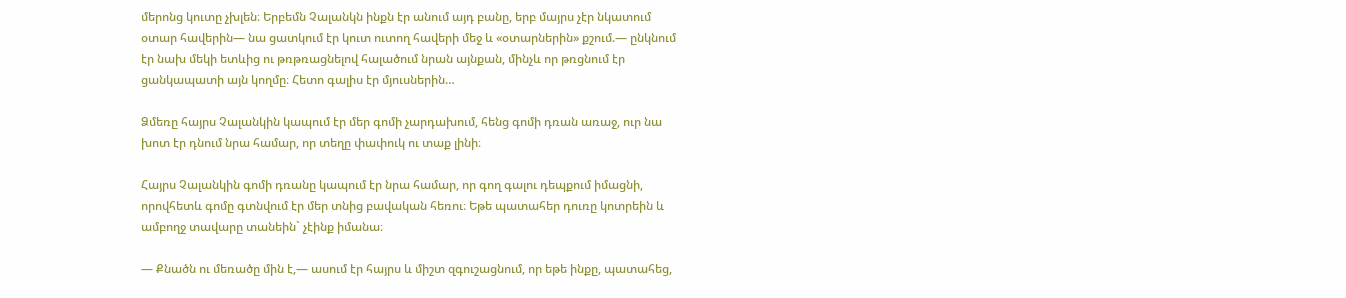մերոնց կուտը չխլեն։ Երբեմն Չալանկն ինքն էր անում այդ բանը, երբ մայրս չէր նկատում օտար հավերին— նա ցատկում էր կուտ ուտող հավերի մեջ և «օտարներին» քշում.— ընկնում էր նախ մեկի ետևից ու թռթռացնելով հալածում նրան այնքան, մինչև որ թռցնում էր ցանկապատի այն կողմը։ Հետո գալիս էր մյուսներին…

Ձմեռը հայրս Չալանկին կապում էր մեր գոմի չարդախում, հենց գոմի դռան առաջ, ուր նա խոտ էր դնում նրա համար, որ տեղը փափուկ ու տաք լինի։

Հայրս Չալանկին գոմի դռանը կապում էր նրա համար, որ գող գալու դեպքում իմացնի, որովհետև գոմը գտնվում էր մեր տնից բավական հեռու։ Եթե պատահեր դուռը կոտրեին և ամբողջ տավարը տանեին` չէինք իմանա։

— Քնածն ու մեռածը մին է,— ասում էր հայրս և միշտ զգուշացնում, որ եթե ինքը, պատահեց,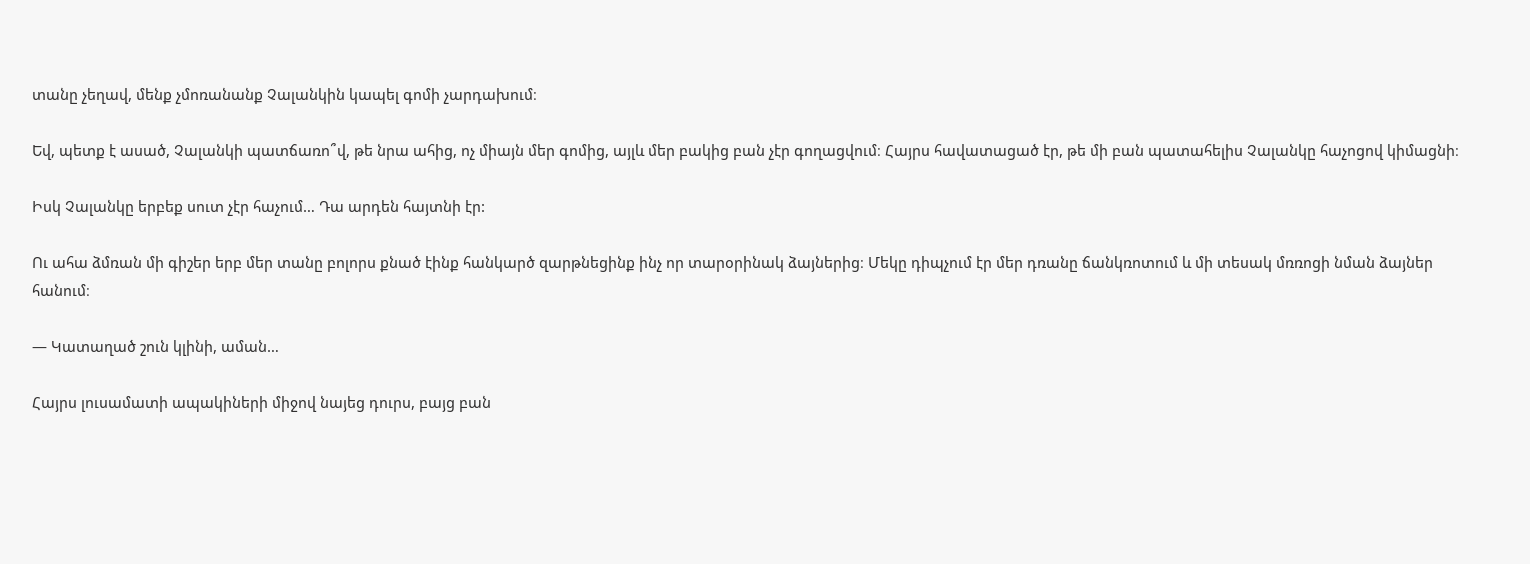տանը չեղավ, մենք չմոռանանք Չալանկին կապել գոմի չարդախում։

Եվ, պետք է ասած, Չալանկի պատճառո՞վ, թե նրա ահից, ոչ միայն մեր գոմից, այլև մեր բակից բան չէր գողացվում։ Հայրս հավատացած էր, թե մի բան պատահելիս Չալանկը հաչոցով կիմացնի։

Իսկ Չալանկը երբեք սուտ չէր հաչում… Դա արդեն հայտնի էր:

Ու ահա ձմռան մի գիշեր երբ մեր տանը բոլորս քնած էինք հանկարծ զարթնեցինք ինչ որ տարօրինակ ձայներից։ Մեկը դիպչում էր մեր դռանը ճանկռոտում և մի տեսակ մռռոցի նման ձայներ հանում։

— Կատաղած շուն կլինի, աման…

Հայրս լուսամատի ապակիների միջով նայեց դուրս, բայց բան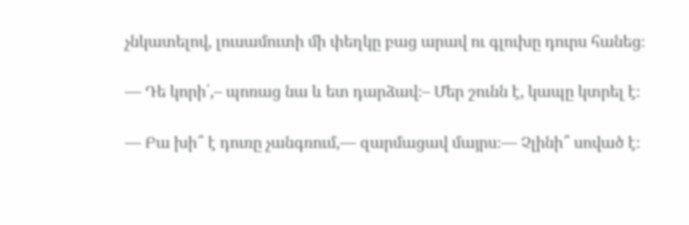չնկատելով, լուսամուտի մի փեղկը բաց արավ ու գլուխը դուրս հանեց։

— Դե կորի՛,– պոռաց նա և ետ դարձավ։– Մեր շունն է, կապը կտրել է։

— Բա խի՞ է դուռը չանգռում,— զարմացավ մայրս։— Չլինի՞ սոված է։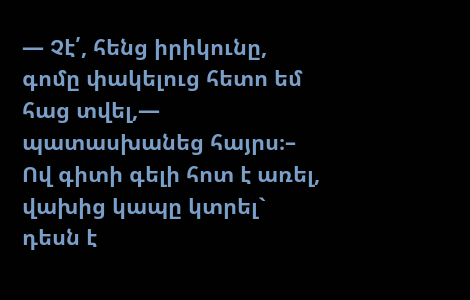— Չէ՛, հենց իրիկունը, գոմը փակելուց հետո եմ հաց տվել,— պատասխանեց հայրս։– Ով գիտի գելի հոտ է առել, վախից կապը կտրել` դեսն է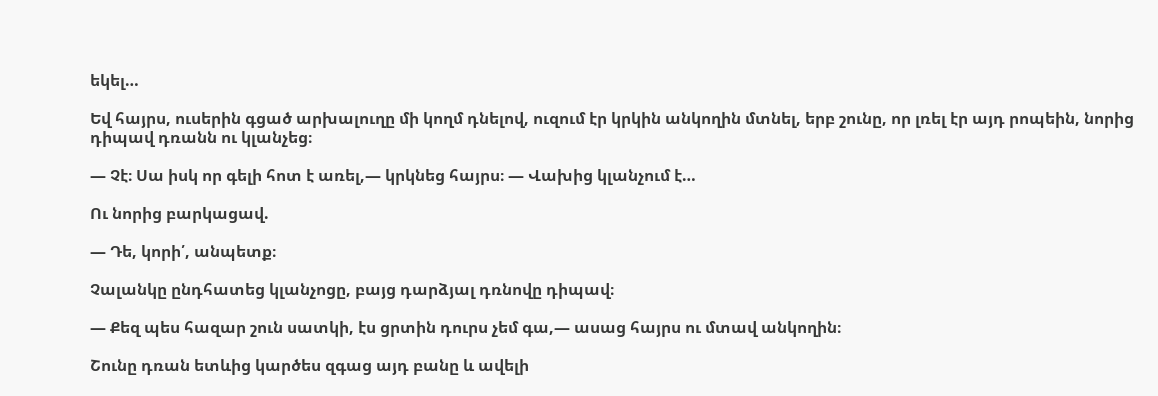եկել…

Եվ հայրս, ուսերին գցած արխալուղը մի կողմ դնելով, ուզում էր կրկին անկողին մտնել, երբ շունը, որ լռել էր այդ րոպեին, նորից դիպավ դռանն ու կլանչեց։

— Չէ։ Սա իսկ որ գելի հոտ է առել,— կրկնեց հայրս։ — Վախից կլանչում է…

Ու նորից բարկացավ.

— Դե, կորի՛, անպետք։

Չալանկը ընդհատեց կլանչոցը, բայց դարձյալ դռնովը դիպավ։

— Քեզ պես հազար շուն սատկի, էս ցրտին դուրս չեմ գա,— ասաց հայրս ու մտավ անկողին։

Շունը դռան ետևից կարծես զգաց այդ բանը և ավելի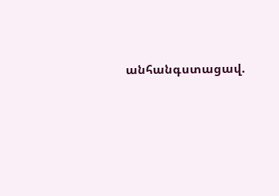անհանգստացավ.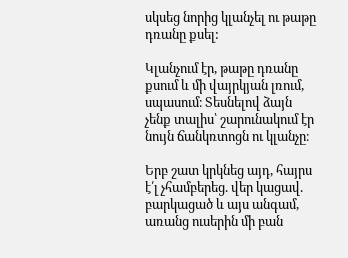սկսեց նորից կլանչել ու թաթը դռանը քսել:

Կլանչում էր, թաթը դռանը քսում և մի վայրկյան լռում, սպասում։ Տեսնելով ձայն չենք տալիս՝ շարունակում էր նույն ճանկռտոցն ու կլանչը։

Երբ շատ կրկնեց այդ, հայրս է՛լ չհամբերեց. վեր կացավ. բարկացած և այս անգամ, առանց ուսերին մի բան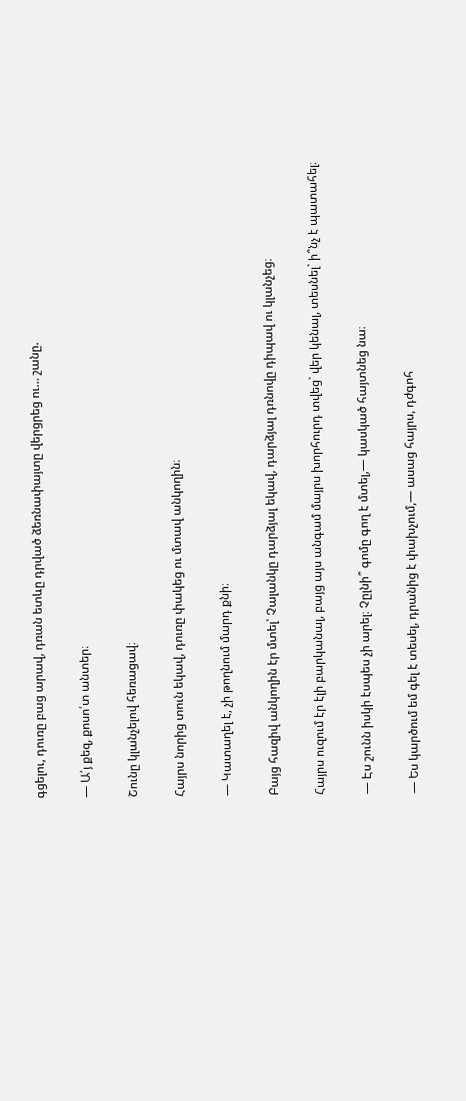գցելու, դուռը բաց արավ, դռան ետևը դրված ձեռնափայտը վերցրեց ու… շանը.

— Ա՛յ քեզ, քոսո՛տ անտեր։

Շունը կլանչելով հեռացավ։

Հայրս նորից տուն եկավ, դուռը փակեց ու մտավ անկողին։

— Կատաղել է, չի թողնում մարդ քնի։

Բայց հազիվ անկողին էր մտել՝ Չալանկը դարձյալ եկավ, դարձյալ դռնովը դիպավ ու կլանչեց։

Հայրս ուզում էր էլի բարկանալ, բայց այս անգամ մայրս խորհուրդ տվեց` վեր կենալ, տեսնել` ի՞նչ է պատահել։

— Էս շունն իսկի էսպես չի արել։ Չըլնի՞ գոմը գող է մտել,— կասկած հայտնեց նա։

— Ես կարծում եմ գել է տեսել, դրանից է փախչում,— ասաց հայրս, դժգոհ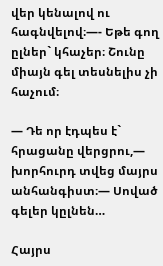վեր կենալով ու հագնվելով։—- Եթե գող ըլներ` կհաչեր։ Շունը միայն գել տեսնելիս չի հաչում։

— Դե որ էդպես է` հրացանը վերցրու,— խորհուրդ տվեց մայրս անհանգիստ։— Սոված գելեր կըլնեն…

Հայրս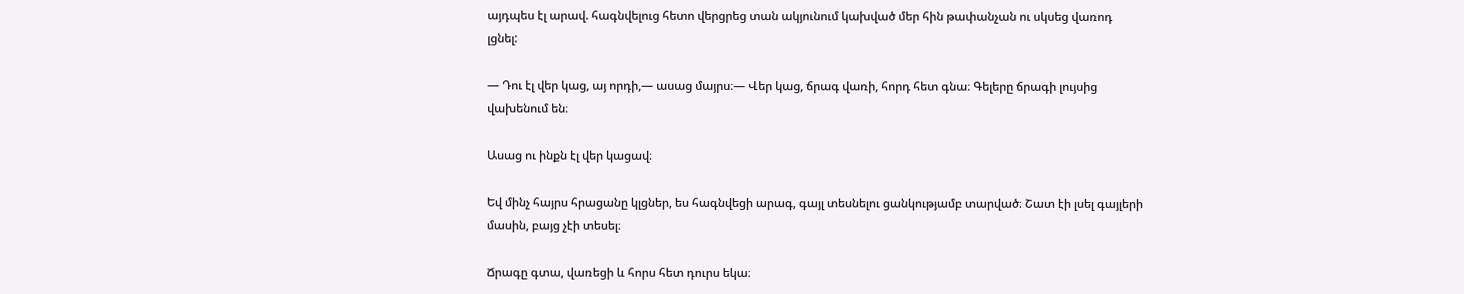այդպես էլ արավ. հագնվելուց հետո վերցրեց տան ակյունում կախված մեր հին թափանչան ու սկսեց վառոդ լցնել:

— Դու էլ վեր կաց, այ որդի,— ասաց մայրս։— Վեր կաց, ճրագ վառի, հորդ հետ գնա։ Գելերը ճրագի լույսից վախենում են։

Ասաց ու ինքն էլ վեր կացավ։

Եվ մինչ հայրս հրացանը կլցներ, ես հագնվեցի արագ, գայլ տեսնելու ցանկությամբ տարված։ Շատ էի լսել գայլերի մասին, բայց չէի տեսել։

Ճրագը գտա, վառեցի և հորս հետ դուրս եկա։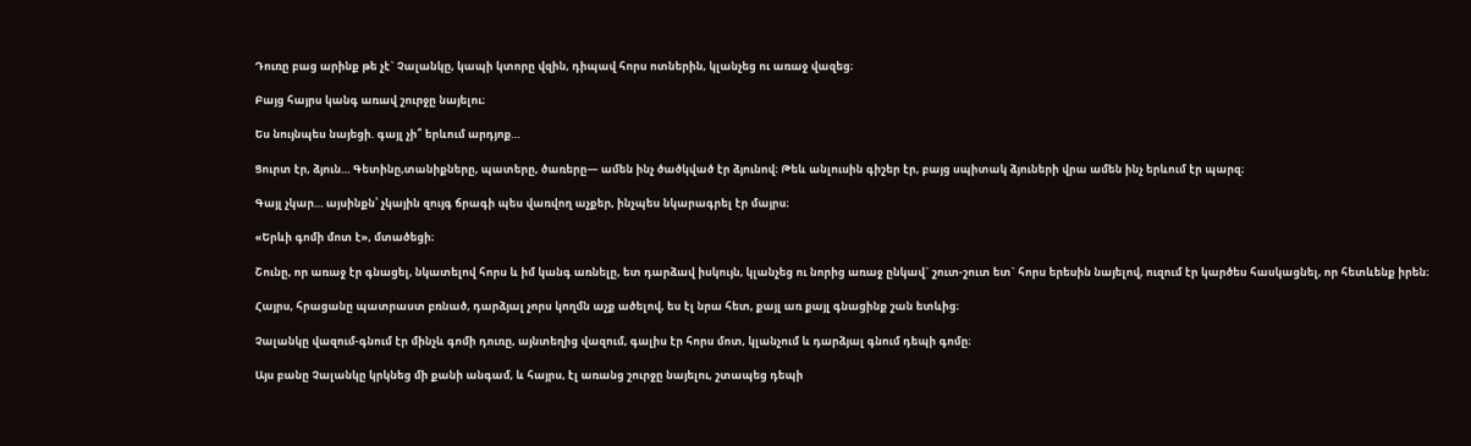Դուռը բաց արինք թե չէ` Չալանկը, կապի կտորը վզին, դիպավ հորս ոտներին, կլանչեց ու առաջ վազեց։

Բայց հայրս կանգ առավ շուրջը նայելու։

Ես նույնպես նայեցի. գայլ չի՞ երևում արդյոք…

Ցուրտ էր, ձյուն… Գետինը,տանիքները, պատերը, ծառերը— ամեն ինչ ծածկված էր ձյունով։ Թեև անլուսին գիշեր էր, բայց սպիտակ ձյուների վրա ամեն ինչ երևում էր պարզ։

Գայլ չկար… այսինքն՝ չկային զույգ ճրագի պես վառվող աչքեր, ինչպես նկարագրել էր մայրս։

«Երևի գոմի մոտ է», մտածեցի։

Շունը, որ առաջ էր գնացել, նկատելով հորս և իմ կանգ առնելը, ետ դարձավ իսկույն, կլանչեց ու նորից առաջ ընկավ` շուտ-շուտ ետ` հորս երեսին նայելով, ուզում էր կարծես հասկացնել, որ հետևենք իրեն։

Հայրս, հրացանը պատրաստ բռնած, դարձյալ չորս կողմն աչք ածելով, ես էլ նրա հետ, քայլ առ քայլ գնացինք շան ետևից։

Չալանկը վազում-գնում էր մինչև գոմի դուռը, այնտեղից վազում, գալիս էր հորս մոտ, կլանչում և դարձյալ գնում դեպի գոմը։

Այս բանը Չալանկը կրկնեց մի քանի անգամ, և հայրս, էլ առանց շուրջը նայելու, շտապեց դեպի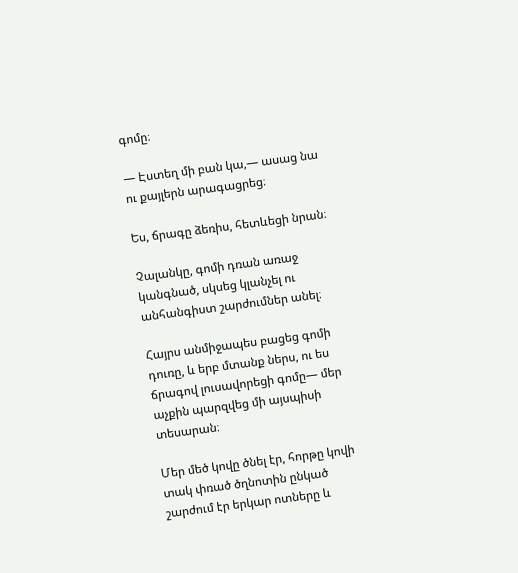գոմը։

— Էստեղ մի բան կա,— ասաց նա ու քայլերն արագացրեց։

Ես, ճրագը ձեռիս, հետևեցի նրան։

Չալանկը, գոմի դռան առաջ կանգնած, սկսեց կլանչել ու անհանգիստ շարժումներ անել։

Հայրս անմիջապես բացեց գոմի դուռը, և երբ մտանք ներս, ու ես ճրագով լուսավորեցի գոմը— մեր աչքին պարզվեց մի այսպիսի տեսարան։

Մեր մեծ կովը ծնել էր, հորթը կովի տակ փռած ծղնոտին ընկած շարժում էր երկար ոտները և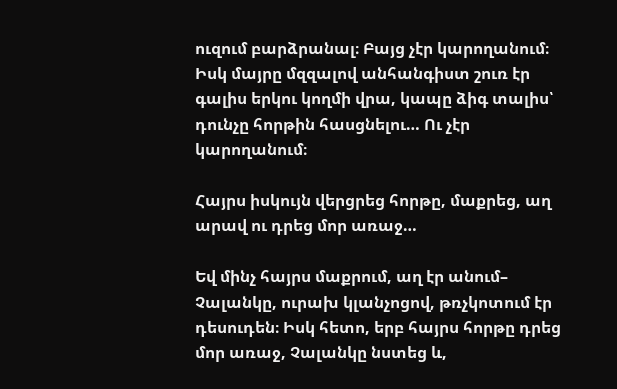ուզում բարձրանալ։ Բայց չէր կարողանում։ Իսկ մայրը մզզալով անհանգիստ շուռ էր գալիս երկու կողմի վրա, կապը ձիգ տալիս՝ դունչը հորթին հասցնելու… Ու չէր կարողանում։

Հայրս իսկույն վերցրեց հորթը, մաքրեց, աղ արավ ու դրեց մոր առաջ…

Եվ մինչ հայրս մաքրում, աղ էր անում– Չալանկը, ուրախ կլանչոցով, թռչկոտում էր դեսուդեն։ Իսկ հետո, երբ հայրս հորթը դրեց մոր առաջ, Չալանկը նստեց և,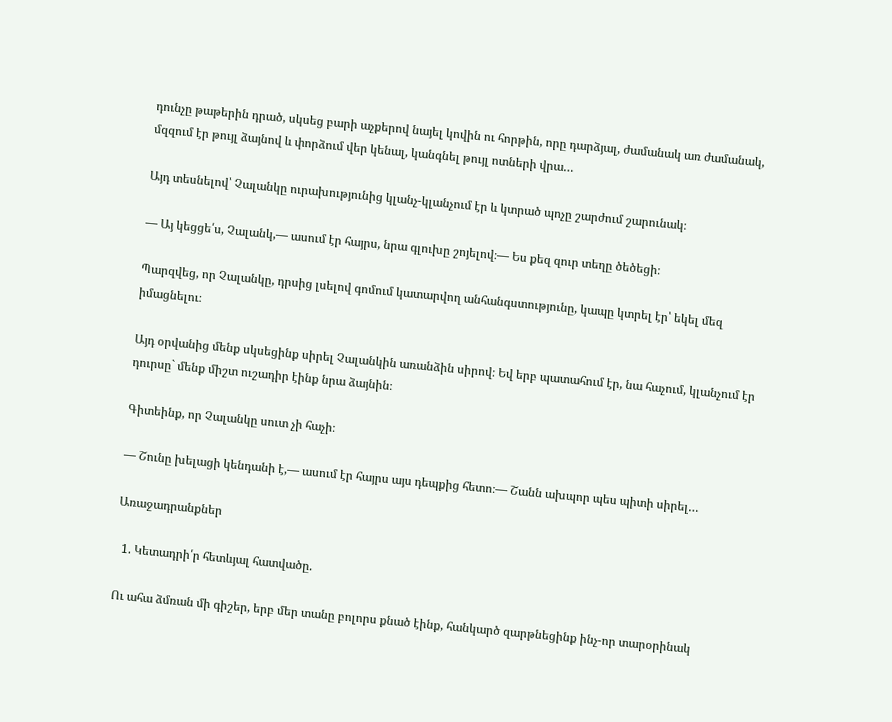դունչը թաթերին դրած, սկսեց բարի աչքերով նայել կովին ու հորթին, որը դարձյալ, ժամանակ առ ժամանակ, մզզում էր թույլ ձայնով և փորձում վեր կենալ, կանգնել թույլ ոտների վրա…

Այդ տեսնելով՝ Չալանկը ուրախությունից կլանչ-կլանչում էր և կտրած պոչը շարժում շարունակ։

— Այ կեցցե՛ս, Չալանկ,— ասում էր հայրս, նրա գլուխը շոյելով։— Ես քեզ զուր տեղը ծեծեցի։

Պարզվեց, որ Չալանկը, դրսից լսելով գոմում կատարվող անհանգստությունը, կապը կտրել էր՝ եկել մեզ իմացնելու։

Այդ օրվանից մենք սկսեցինք սիրել Չալանկին առանձին սիրով։ Եվ երբ պատահում էր, նա հաչում, կլանչում էր դուրսը` մենք միշտ ուշադիր էինք նրա ձայնին։

Գիտեինք, որ Չալանկը սուտ չի հաչի։

— Շունը խելացի կենդանի է,— ասում էր հայրս այս դեպքից հետո։— Շանն ախպոր պես պիտի սիրել…

Առաջադրանքներ

  1. Կետադրի՛ր հետևյալ հատվածը.

Ու ահա ձմռան մի գիշեր, երբ մեր տանը բոլորս քնած էինք, հանկարծ զարթնեցինք ինչ-որ տարօրինակ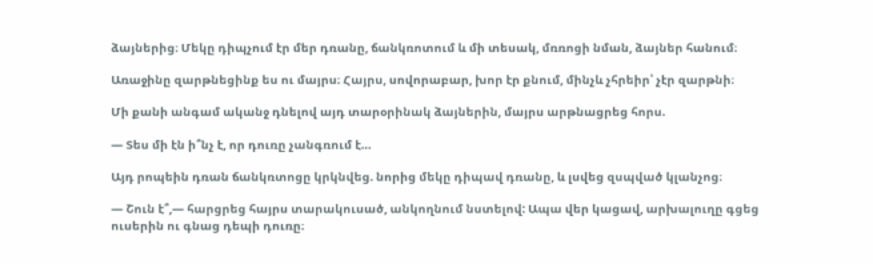ձայներից։ Մեկը դիպչում էր մեր դռանը, ճանկռոտում և մի տեսակ, մռռոցի նման, ձայներ հանում։

Առաջինը զարթնեցինք ես ու մայրս։ Հայրս, սովորաբար, խոր էր քնում, մինչև չհրեիր՝ չէր զարթնի։

Մի քանի անգամ ականջ դնելով այդ տարօրինակ ձայներին, մայրս արթնացրեց հորս.

— Տես մի էն ի՞նչ է, որ դուռը չանգռում է…

Այդ րոպեին դռան ճանկռտոցը կրկնվեց. նորից մեկը դիպավ դռանը, և լսվեց զսպված կլանչոց։

— Շուն է՞,— հարցրեց հայրս տարակուսած, անկողնում նստելով: Ապա վեր կացավ, արխալուղը գցեց ուսերին ու գնաց դեպի դուռը։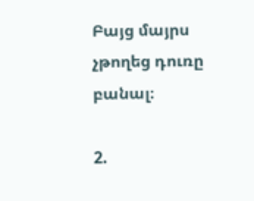Բայց մայրս չթողեց դուռը բանալ։

2.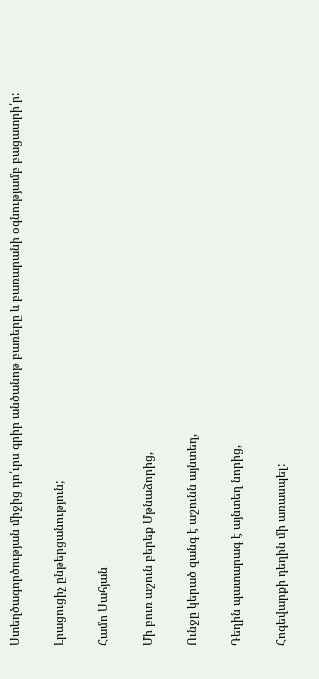Ստեղծագործության միջից դո՛ւրս գրիր անծանոթ բառերը և բառարանի օգնությամբ բացատրի՛ր:

Լրացուցիչ ընթերցանություն;

Համո Սահյան

Մի բուռ աշուն բերեք Մթնաձորից,

Ունջը կերած զանգ է աշունն այնտեղ,

Դեղին պատարագ է այնտեղ նորից,

Հոգեվարքի դեղին մի առասպել: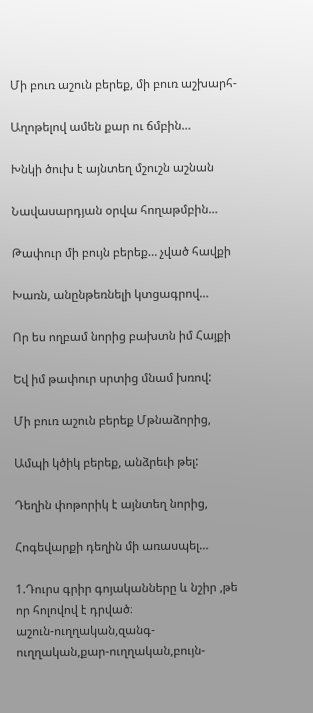Մի բուռ աշուն բերեք, մի բուռ աշխարհ-

Աղոթելով ամեն քար ու ճմբին…

Խնկի ծուխ է այնտեղ մշուշն աշնան

Նավասարդյան օրվա հողաթմբին…

Թափուր մի բույն բերեք… չված հավքի

Խառն, անընթեռնելի կտցագրով…

Որ ես ողբամ նորից բախտն իմ Հայքի

Եվ իմ թափուր սրտից մնամ խռով:

Մի բուռ աշուն բերեք Մթնաձորից,

Ամպի կծիկ բերեք, անձրեւի թել:

Դեղին փոթորիկ է այնտեղ նորից,

Հոգեվարքի դեղին մի առասպել…

1.Դուրս գրիր գոյականները և նշիր ,թե որ հոլովով է դրված։
աշուն-ուղղական,զանգ-ուղղական,քար-ուղղական,բույն-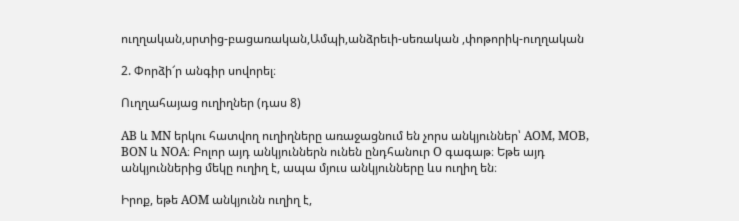ուղղական,սրտից-բացառական,Ամպի,անձրեւի-սեռական ,փոթորիկ-ուղղական

2. Փորձի՜ր անգիր սովորել։

Ուղղահայաց ուղիղներ (դաս 8)

AB և MN երկու հատվող ուղիղները առաջացնում են չորս անկյուններ՝ AOM, MOB, BON և NOA։ Բոլոր այդ անկյուններն ունեն ընդհանուր O գագաթ։ Եթե այդ անկյուններից մեկը ուղիղ է, ապա մյուս անկյունները ևս ուղիղ են։

Իրոք, եթե AOM անկյունն ուղիղ է,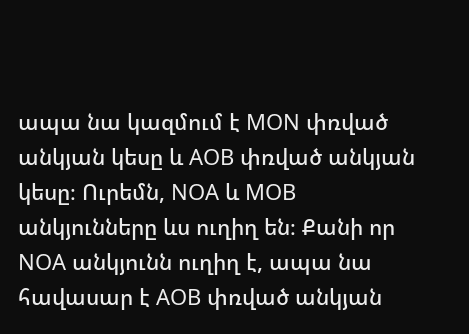ապա նա կազմում է MON փռված անկյան կեսը և AOB փռված անկյան կեսը։ Ուրեմն, NOA և MOB անկյունները ևս ուղիղ են։ Քանի որ NOA անկյունն ուղիղ է, ապա նա հավասար է AOB փռված անկյան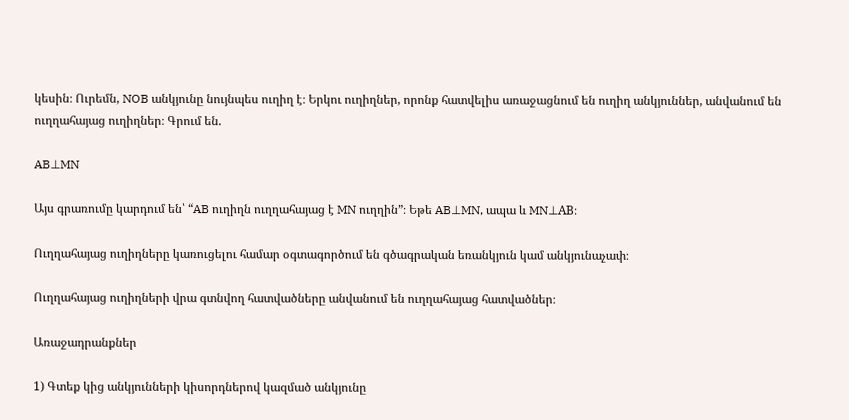կեսին։ Ուրեմն, NOB անկյունը նույնպես ուղիղ է։ Երկու ուղիղներ, որոնք հատվելիս առաջացնում են ուղիղ անկյուններ, անվանում են ուղղահայաց ուղիղներ։ Գրում են.

AB⊥MN

Այս գրառումը կարդում են՝ “AB ուղիղն ուղղահայաց է MN ուղղին”։ Եթե AB⊥MN, ապա և MN⊥AB։

Ուղղահայաց ուղիղները կառուցելու համար օգտագործում են գծագրական եռանկյուն կամ անկյունաչափ։

Ուղղահայաց ուղիղների վրա գտնվող հատվածները անվանում են ուղղահայաց հատվածներ։

Առաջադրանքներ

1) Գտեք կից անկյունների կիսորդներով կազմած անկյունը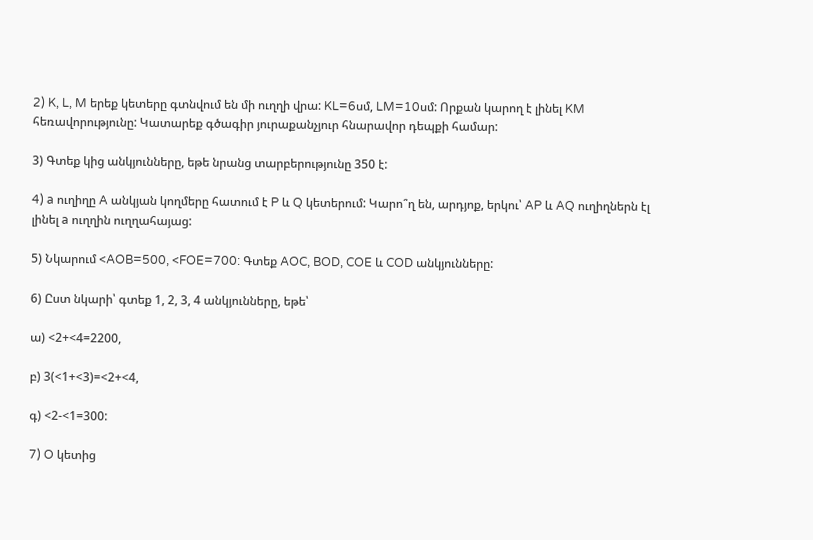2) K, L, M երեք կետերը գտնվում են մի ուղղի վրա: KL=6սմ, LM=10սմ: Որքան կարող է լինել KM հեռավորությունը: Կատարեք գծագիր յուրաքանչյուր հնարավոր դեպքի համար:

3) Գտեք կից անկյունները, եթե նրանց տարբերությունը 350 է:

4) a ուղիղը A անկյան կողմերը հատում է P և Q կետերում: Կարո՞ղ են, արդյոք, երկու՝ AP և AQ ուղիղներն էլ լինել a ուղղին ուղղահայաց:

5) Նկարում <AOB=500, <FOE=700: Գտեք AOC, BOD, COE և COD անկյունները:

6) Ըստ նկարի՝ գտեք 1, 2, 3, 4 անկյունները, եթե՝

ա) <2+<4=2200,

բ) 3(<1+<3)=<2+<4,

գ) <2-<1=300:

7) O կետից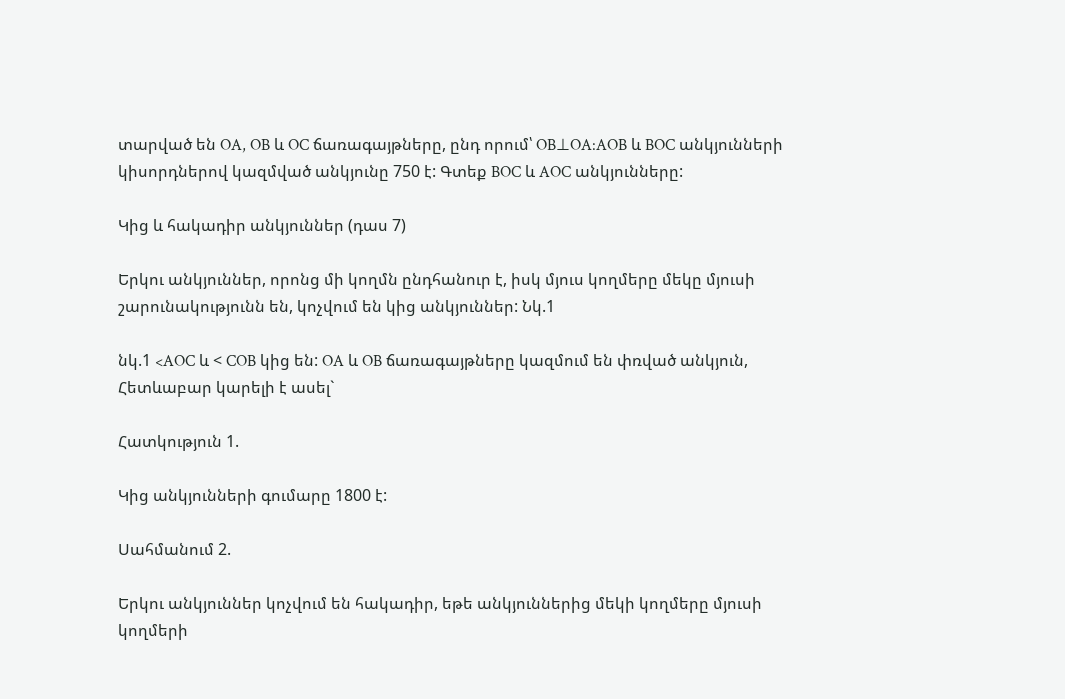տարված են OA, OB և OC ճառագայթները, ընդ որում՝ OB⊥OA:AOB և BOC անկյունների կիսորդներով կազմված անկյունը 750 է: Գտեք BOC և AOC անկյունները:

Կից և հակադիր անկյուններ (դաս 7)

Երկու անկյուններ, որոնց մի կողմն ընդհանուր է, իսկ մյուս կողմերը մեկը մյուսի շարունակությունն են, կոչվում են կից անկյուններ: Նկ.1

նկ.1 <AOC և < COB կից են: OA և OB ճառագայթները կազմում են փռված անկյուն, Հետևաբար կարելի է ասել`

Հատկություն 1.

Կից անկյունների գումարը 1800 է:

Սահմանում 2.

Երկու անկյուններ կոչվում են հակադիր, եթե անկյուններից մեկի կողմերը մյուսի կողմերի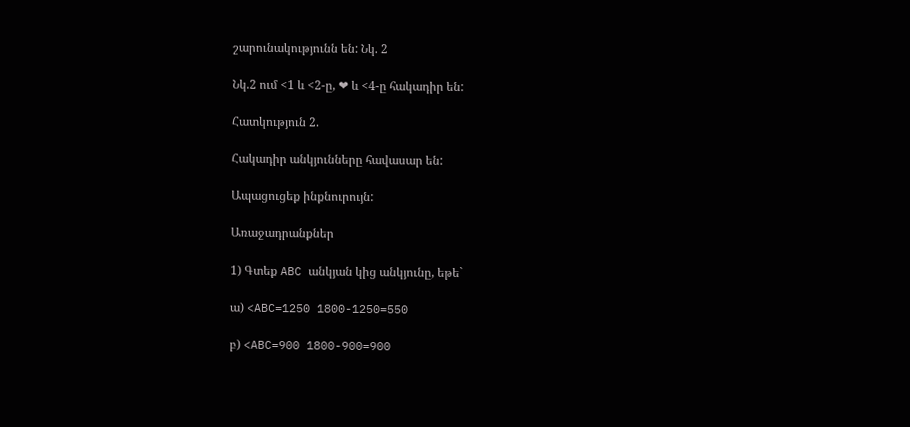շարունակությունն են: Նկ. 2

Նկ.2 ում <1 և <2-ը, ❤ և <4-ը հակադիր են:

Հատկություն 2.

Հակադիր անկյունները հավասար են:

Ապացուցեք ինքնուրույն:

Առաջադրանքներ

1) Գտեք ABC անկյան կից անկյունը, եթե`

ա) <ABC=1250 1800-1250=550

բ) <ABC=900 1800-900=900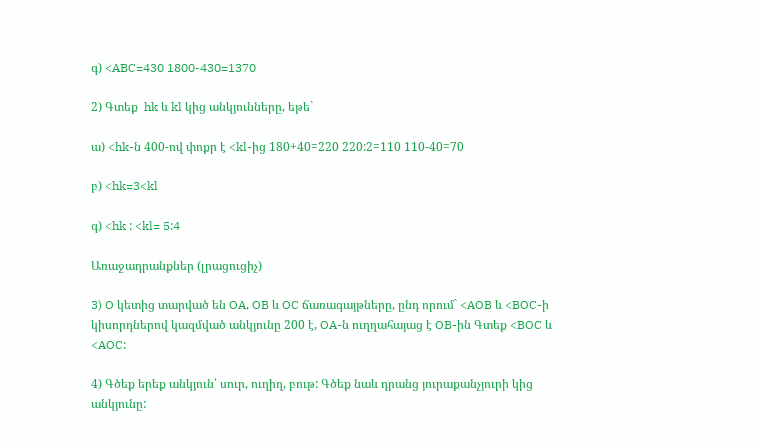գ) <ABC=430 1800-430=1370

2) Գտեք  hk և kl կից անկյունները, եթե`

ա) <hk-ն 400-ով փոքր է <kl-ից 180+40=220 220:2=110 110-40=70

բ) <hk=3<kl

գ) <hk : <kl= 5:4

Առաջադրանքներ (լրացուցիչ)

3) O կետից տարված են OA, OB և OC ճառագայթները, ընդ որում` <AOB և <BOC-ի կիսորդներով կազմված անկյունը 200 է, OA-ն ուղղահայաց է OB-ին Գտեք <BOC և <AOC:

4) Գծեք երեք անկյուն՝ սուր, ուղիղ, բութ: Գծեք նաև դրանց յուրաքանչյուրի կից անկյունը: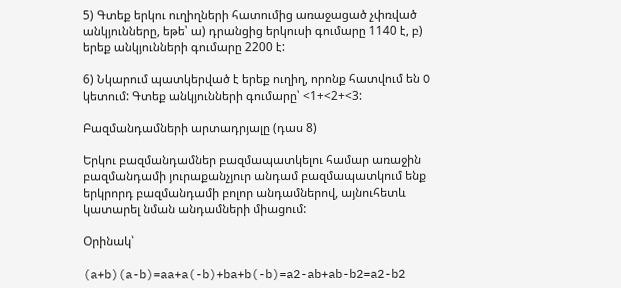5) Գտեք երկու ուղիղների հատումից առաջացած չփռված անկյունները, եթե՝ ա) դրանցից երկուսի գումարը 1140 է, բ) երեք անկյունների գումարը 2200 է:

6) Նկարում պատկերված է երեք ուղիղ, որոնք հատվում են O կետում: Գտեք անկյունների գումարը՝ <1+<2+<3:

Բազմանդամների արտադրյալը (դաս 8)

Երկու բազմանդամներ բազմապատկելու համար առաջին բազմանդամի յուրաքանչյուր անդամ բազմապատկում ենք երկրորդ բազմանդամի բոլոր անդամներով, այնուհետև կատարել նման անդամների միացում:

Օրինակ՝

(a+b)(a-b)=aa+a(-b)+ba+b(-b)=a2-ab+ab-b2=a2-b2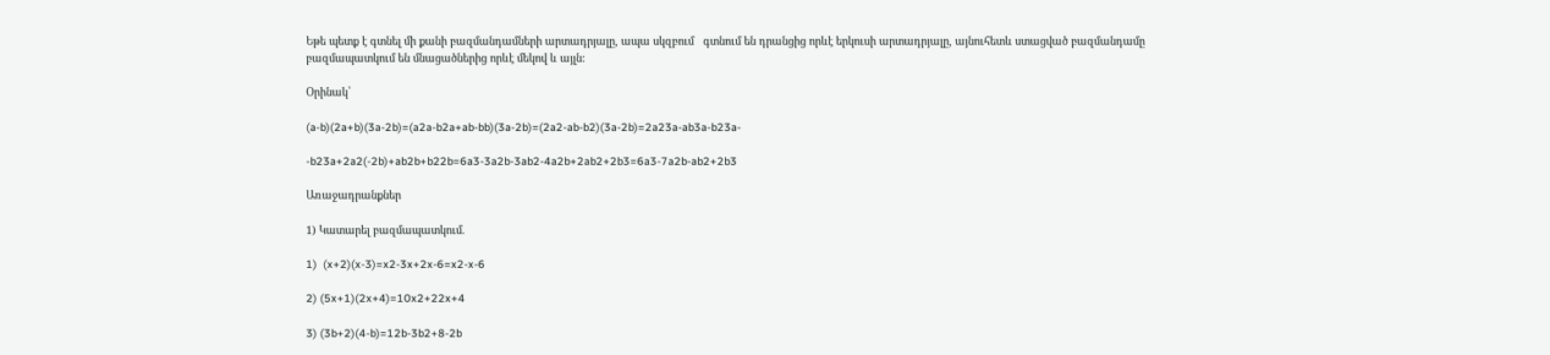Եթե պետք է գտնել մի քանի բազմանդամների արտադրյալը, ապա սկզբում   գտնում են դրանցից որևէ երկուսի արտադրյալը, այնուհետև ստացված բազմանդամը բազմապատկում են մնացածներից որևէ մեկով և այլն:

Օրինակ՝

(a-b)(2a+b)(3a-2b)=(a2a-b2a+ab-bb)(3a-2b)=(2a2-ab-b2)(3a-2b)=2a23a-ab3a-b23a-

-b23a+2a2(-2b)+ab2b+b22b=6a3-3a2b-3ab2-4a2b+2ab2+2b3=6a3-7a2b-ab2+2b3

Առաջադրանքներ

1) Կատարել բազմապատկում.

1)  (x+2)(x-3)=x2-3x+2x-6=x2-x-6

2) (5x+1)(2x+4)=10x2+22x+4

3) (3b+2)(4-b)=12b-3b2+8-2b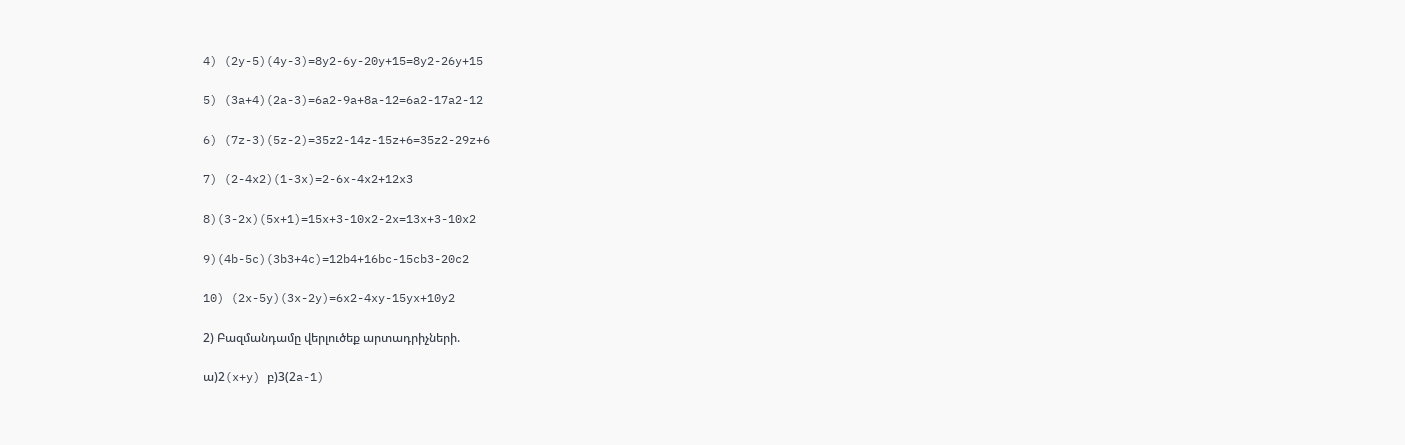4) (2y-5)(4y-3)=8y2-6y-20y+15=8y2-26y+15

5) (3a+4)(2a-3)=6a2-9a+8a-12=6a2-17a2-12

6) (7z-3)(5z-2)=35z2-14z-15z+6=35z2-29z+6

7) (2-4x2)(1-3x)=2-6x-4x2+12x3

8)(3-2x)(5x+1)=15x+3-10x2-2x=13x+3-10x2

9)(4b-5c)(3b3+4c)=12b4+16bc-15cb3-20c2

10) (2x-5y)(3x-2y)=6x2-4xy-15yx+10y2

2) Բազմանդամը վերլուծեք արտադրիչների.

ա)2(x+y) բ)3(2a-1)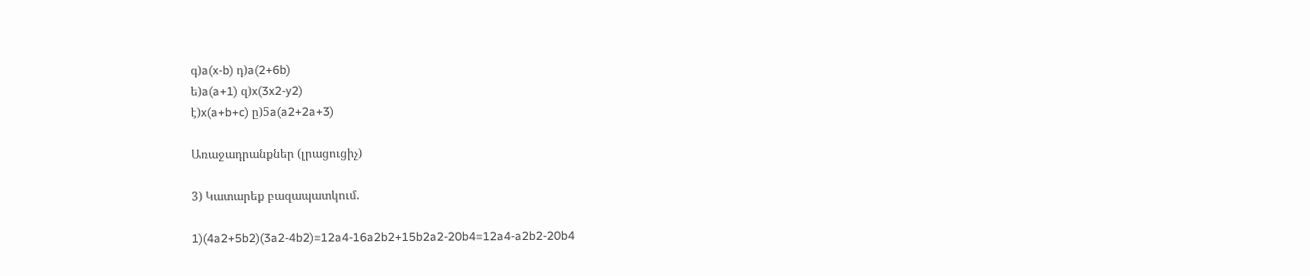գ)a(x-b) դ)a(2+6b)
ե)a(a+1) զ)x(3x2-y2)
է)x(a+b+c) ը)5a(a2+2a+3)

Առաջադրանքներ (լրացուցիչ)

3) Կատարեք բազապատկում.

1)(4a2+5b2)(3a2-4b2)=12a4-16a2b2+15b2a2-20b4=12a4-a2b2-20b4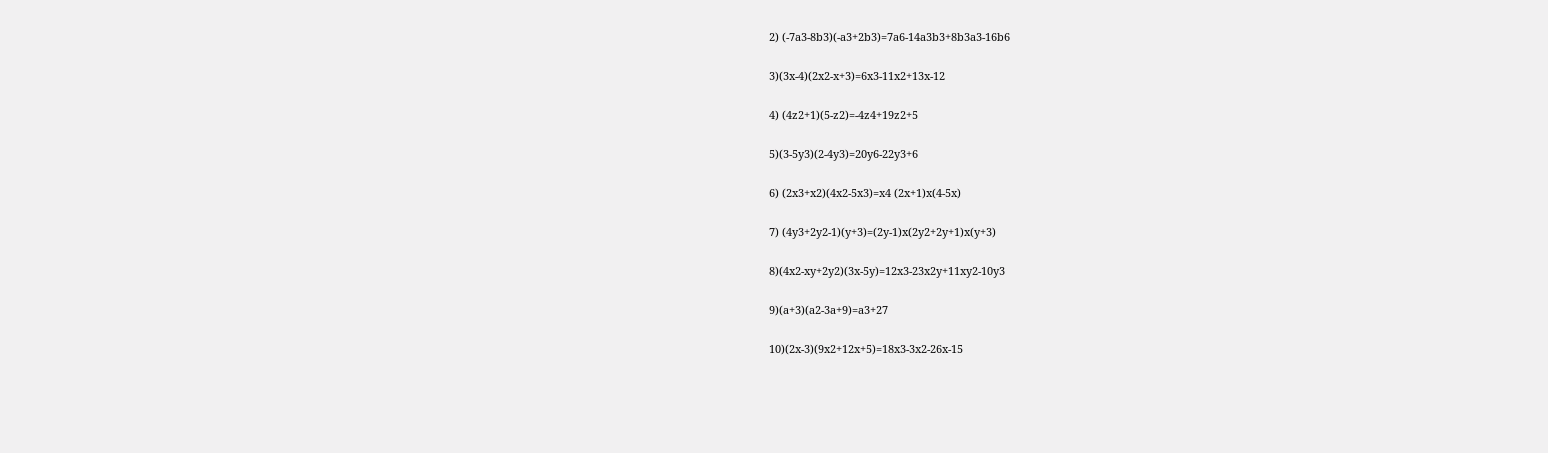2) (-7a3-8b3)(-a3+2b3)=7a6-14a3b3+8b3a3-16b6

3)(3x-4)(2x2-x+3)=6x3-11x2+13x-12

4) (4z2+1)(5-z2)=-4z4+19z2+5

5)(3-5y3)(2-4y3)=20y6-22y3+6

6) (2x3+x2)(4x2-5x3)=x4 (2x+1)x(4-5x)

7) (4y3+2y2-1)(y+3)=(2y-1)x(2y2+2y+1)x(y+3)

8)(4x2-xy+2y2)(3x-5y)=12x3-23x2y+11xy2-10y3

9)(a+3)(a2-3a+9)=a3+27

10)(2x-3)(9x2+12x+5)=18x3-3x2-26x-15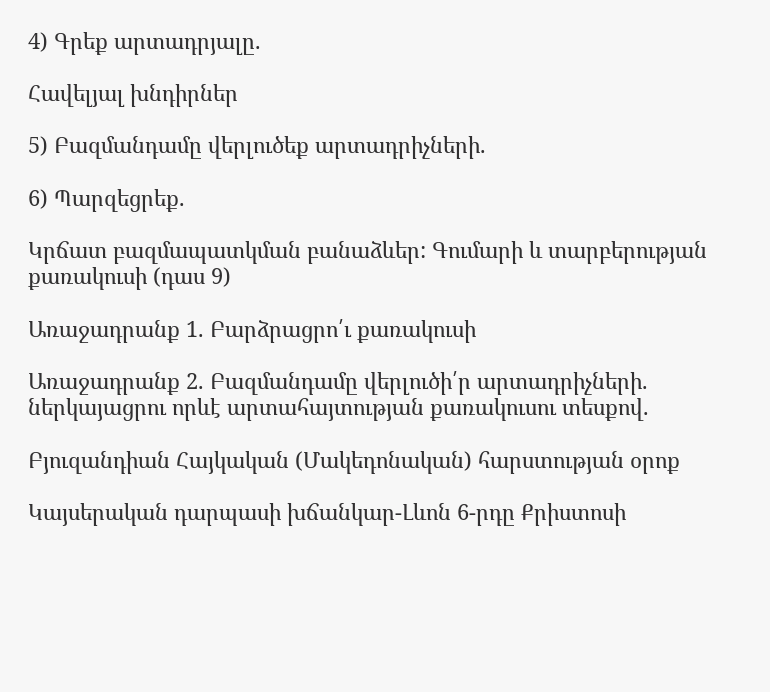4) Գրեք արտադրյալը.

Հավելյալ խնդիրներ

5) Բազմանդամը վերլուծեք արտադրիչների.

6) Պարզեցրեք.

Կրճատ բազմապատկման բանաձևեր: Գումարի և տարբերության քառակուսի (դաս 9)

Առաջադրանք 1. Բարձրացրո՛ւ քառակուսի

Առաջադրանք 2. Բազմանդամը վերլուծի՛ր արտադրիչների. ներկայացրու որևէ արտահայտության քառակուսու տեսքով.

Բյուզանդիան Հայկական (Մակեդոնական) հարստության օրոք

Կայսերական դարպասի խճանկար-Լևոն 6-րդը Քրիստոսի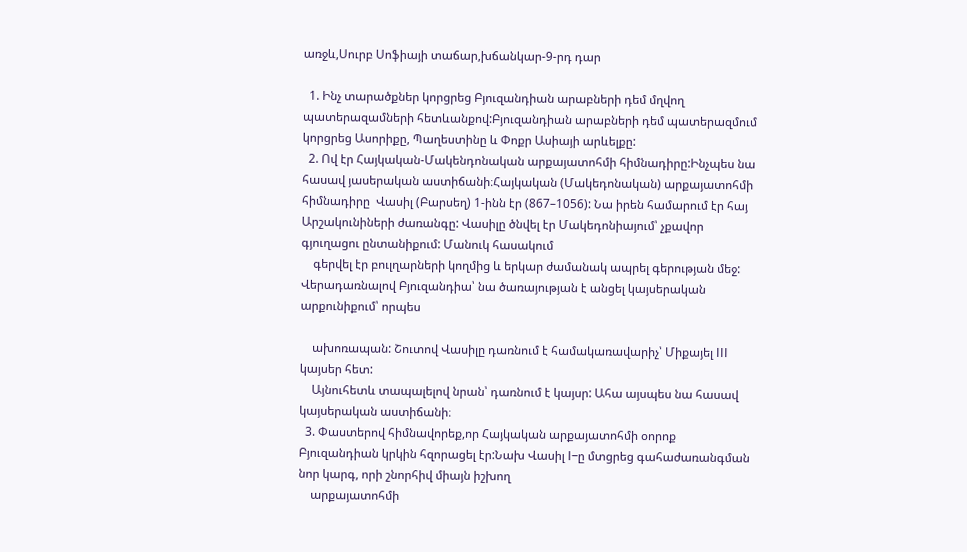առջև,Սուրբ Սոֆիայի տաճար,խճանկար-9-րդ դար

  1. Ինչ տարածքներ կորցրեց Բյուզանդիան արաբների դեմ մղվող պատերազամների հետևանքով:Բյուզանդիան արաբների դեմ պատերազմում կորցրեց Ասորիքը, Պաղեստինը և Փոքր Ասիայի արևելքը:
  2. Ով էր Հայկական-Մակենդոնական արքայատոհմի հիմնադիրը:Ինչպես նա հասավ յասերական աստիճանի։Հայկական (Մակեդոնական) արքայատոհմի հիմնադիրը  Վասիլ (Բարսեղ) 1-ինն էր (867–1056): Նա իրեն համարում էր հայ Արշակունիների ժառանգը: Վասիլը ծնվել էր Մակեդոնիայում՝ չքավոր գյուղացու ընտանիքում: Մանուկ հասակում
    գերվել էր բուլղարների կողմից և երկար ժամանակ ապրել գերության մեջ: Վերադառնալով Բյուզանդիա՝ նա ծառայության է անցել կայսերական արքունիքում՝ որպես

    ախոռապան: Շուտով Վասիլը դառնում է համակառավարիչ՝ Միքայել III կայսեր հետ:
    Այնուհետև տապալելով նրան՝ դառնում է կայսր: Ահա այսպես նա հասավ կայսերական աստիճանի։
  3. Փաստերով հիմնավորեք,որ Հայկական արքայատոհմի օորոք Բյուզանդիան կրկին հզորացել էր:Նախ Վասիլ I–ը մտցրեց գահաժառանգման նոր կարգ, որի շնորհիվ միայն իշխող
    արքայատոհմի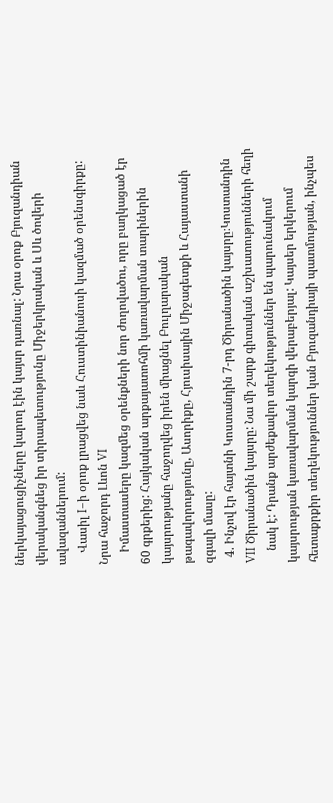ներկայացուցիչները կարող էին կայսր դառնալ: Նրա օրոք Բյուզանդիան վերականգնեց իր տիրապետությունը Միջերկրական և Սև ծովերի ավազաններում:
    Վասիլ I–ի օրոք լրացվեց նաև Հուստինիանոսի կազմած օրենսգիրքը: Նրա հաջորդ Լևոն VI
    Իմաստասերը կազմեց օրենքների նոր ժողովածու, որը բաղկացած էր 60 գրքերից: Հայկական արքայատոհմի կառավարման տարիներին կայսրությանը հաջողվեց իրեն միացնել Բուլղարական թագավորությունը, Ասորիքը, Հյուսիսային Միջագետքի և Հայաստանի զգալի մասը:
  4. Ինչով էր հայտնի Կոստանդին 7-րդ Ծիրանածին կայսրը։Կոստանդին VII Ծիրանածին կայսրը: Նա մի շարք գիտական աշխատությունների հեղի
    նակ է: Դրանք արժեքավոր տեղեկություններ են պարունակում կայսրության կառավարման կարգի վերաբերյալ: Կայսեր երկերում հետաքրքիր տեղեկություններ կան Բյուզանդիայի պատմության, ինչպես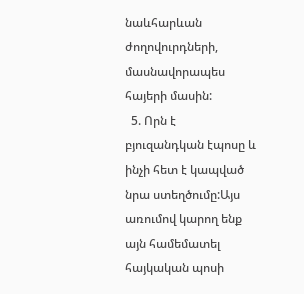նաևհարևան ժողովուրդների, մասնավորապես հայերի մասին:
  5. Որն է բյուզանդկան էպոսը և ինչի հետ է կապված նրա ստեղծումը:Այս առումով կարող ենք այն համեմատել հայկական պոսի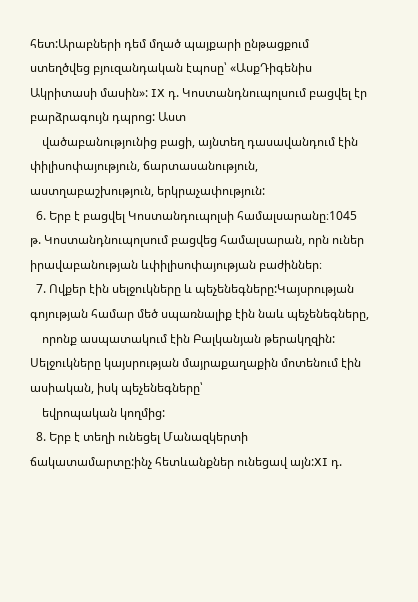հետ:Արաբների դեմ մղած պայքարի ընթացքում ստեղծվեց բյուզանդական էպոսը՝ «ԱսքԴիգենիս Ակրիտասի մասին»: IX դ. Կոստանդնուպոլսում բացվել էր բարձրագույն դպրոց: Աստ
    վածաբանությունից բացի, այնտեղ դասավանդում էին փիլիսոփայություն, ճարտասանություն, աստղաբաշխություն, երկրաչափություն:
  6. Երբ է բացվել Կոստանդուպոլսի համալսարանը։1045 թ. Կոստանդնուպոլսում բացվեց համալսարան, որն ուներ իրավաբանության ևփիլիսոփայության բաժիններ։
  7. Ովքեր էին սելջուկները և պեչենեգները:Կայսրության գոյության համար մեծ սպառնալիք էին նաև պեչենեգները,
    որոնք ասպատակում էին Բալկանյան թերակղզին: Սելջուկները կայսրության մայրաքաղաքին մոտենում էին ասիական, իսկ պեչենեգները՝
    եվրոպական կողմից:
  8. Երբ է տեղի ունեցել Մանազկերտի ճակատամարտը:ինչ հետևանքներ ունեցավ այն:XI դ.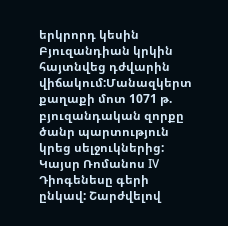երկրորդ կեսին Բյուզանդիան կրկին հայտնվեց դժվարին վիճակում:Մանազկերտ քաղաքի մոտ 1071 թ. բյուզանդական զորքը ծանր պարտություն կրեց սելջուկներից: Կայսր Ռոմանոս IV Դիոգենեսը գերի ընկավ: Շարժվելով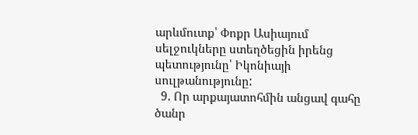արևմուտք՝ Փոքր Ասիայում սելջուկները ստեղծեցին իրենց պետությունը՝ Իկոնիայի սուլթանությունը:
  9. Որ արքայատոհմին անցավ գահը ծանր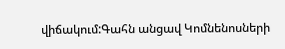վիճակում:Գահն անցավ Կոմնենոսների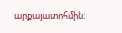արքայատոհմին: